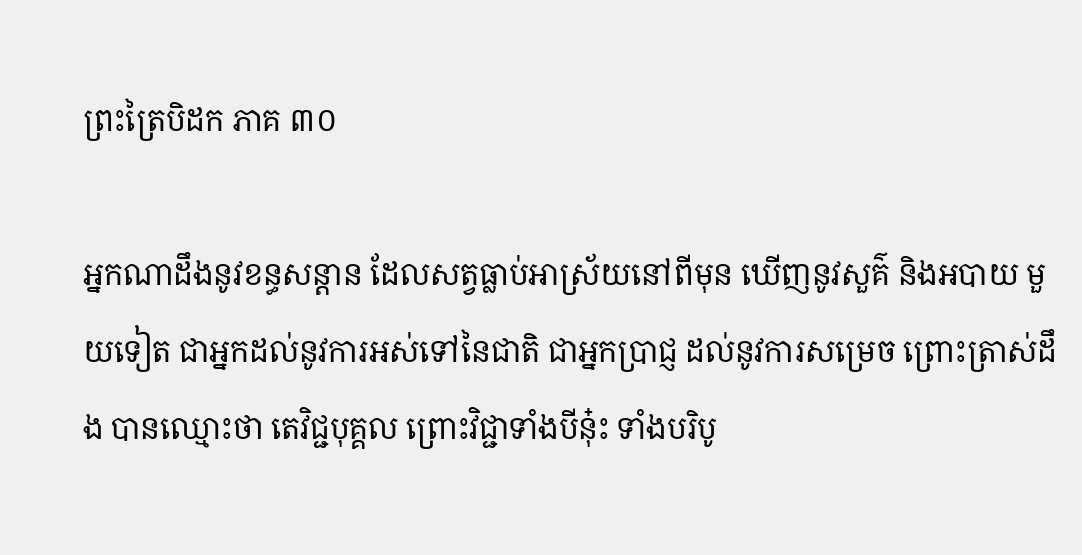ព្រះត្រៃបិដក ភាគ ៣០

អ្នកណាដឹងនូវខន្ធសន្តាន ដែលសត្វធ្លាប់អាស្រ័យនៅពីមុន ឃើញនូវសួគ៌ និងអបាយ មួយទៀត ជាអ្នកដល់នូវការអស់ទៅនៃជាតិ ជាអ្នកប្រាជ្ញ ដល់នូវការសម្រេច ព្រោះត្រាស់ដឹង បានឈ្មោះថា តេវិជ្ជបុគ្គល ព្រោះវិជ្ជាទាំងបីនុ៎ះ ទាំងបរិបូ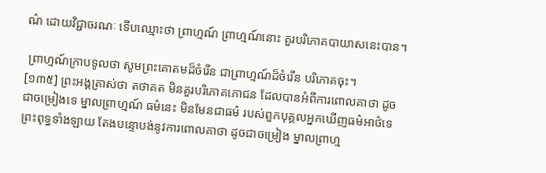ណ៌ ដោយវិជ្ជាចរណៈ ទើបឈ្មោះថា ព្រាហ្មណ៍ ព្រាហ្មណ៍នោះ គួរបរិភោគបាយាសនេះបាន។

 ព្រាហ្មណ៍ក្រាបទូលថា សូមព្រះគោតមដ៏ចំរើន ជាព្រាហ្មណ៍ដ៏ចំរើន បរិភោគចុះ។
[១៣៥] ព្រះអង្គត្រាស់ថា តថាគត មិនគួរបរិភោគភោជន ដែលបានអំពីការពោលគាថា ដូចជាចម្រៀងទេ ម្នាលព្រាហ្មណ៍ ធម៌នេះ មិនមែនជាធម៌ របស់ពួកបុគ្គលអ្នកឃើញធម៌អាថ៌ទេ ព្រះពុទ្ធទាំងឡាយ តែងបន្ទោបង់នូវការពោលគាថា ដូចជាចម្រៀង ម្នាលព្រាហ្ម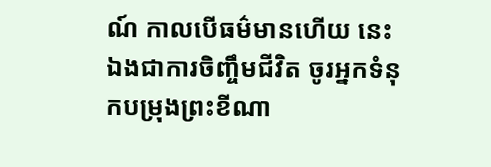ណ៍ កាលបើធម៌មានហើយ នេះឯងជាការចិញ្ចឹមជីវិត ចូរអ្នកទំនុកបម្រុងព្រះខីណា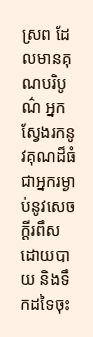ស្រព ដែលមានគុណបរិបូណ៌ អ្នកស្វែងរកនូវគុណដ៏ធំ ជាអ្នករម្ងាប់នូវសេចក្តីរពឹស ដោយបាយ និងទឹកដទៃចុះ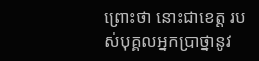ព្រោះថា នោះជាខេត្ត របស់បុគ្គលអ្នកប្រាថ្នានូវ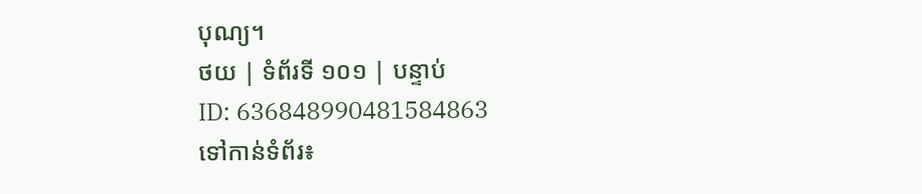បុណ្យ។
ថយ | ទំព័រទី ១០១ | បន្ទាប់
ID: 636848990481584863
ទៅកាន់ទំព័រ៖